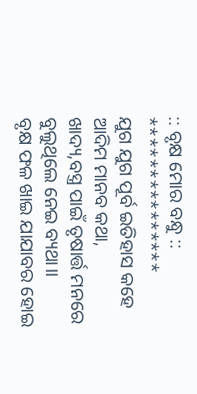:: ବୃକ୍ଷ ମୋର ବନ୍ଧୁ ::
***************
ଯୁଗ ଯୁଗ ପୂର୍ବ ଇତିହାସ କହେ
ଆଦିମ ମାନବ କଥା,
ଖାଦ୍ୟ,ବସ୍ତ୍ର ପାଇଁ ତୃଷାର୍ତ୍ତ ମନରେ
ବୁଲୁଥିଲେ ନେଇ ବ୍ୟଥା।।
ବୃକ୍ଷ ଫଳ ଖାଇ ଯାଯାବର ହୋଇ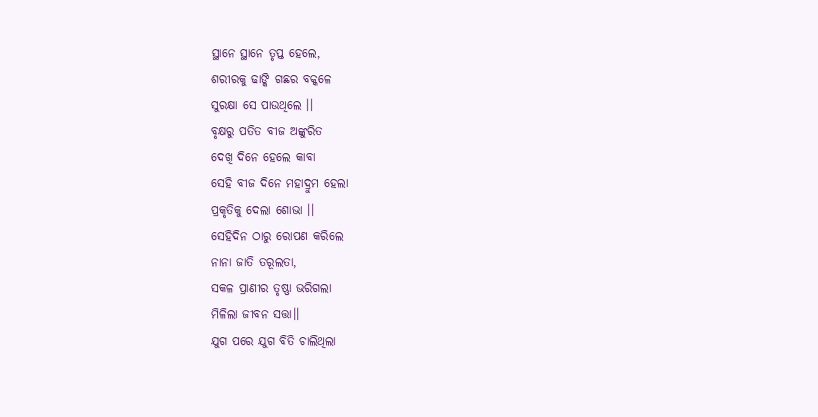ସ୍ଥାନେ ସ୍ଥାନେ ତୃପ୍ତ ହେଲେ,
ଶରୀରକୁ ଢାଙ୍କି ଗଛର ବକ୍କଳେ
ସୁରକ୍ଷା ସେ ପାଉଥିଲେ ।।
ବୃକ୍ଷରୁ ପତିତ ବୀଜ ଅଙ୍କୁରିତ
ଦେଖି ଦିନେ ହେଲେ କାବା
ସେହି ବୀଜ ଦିନେ ମହାଦ୍ରୁମ ହେଲା
ପ୍ରକୃତିକୁ ଦେଲା ଶୋଭା ।।
ସେହିଦିନ ଠାରୁ ରୋପଣ କରିଲେ
ନାନା ଜାତି ତରୂଲତା,
ସକଳ ପ୍ରାଣୀର ତୃଷ୍ଣା ଭରିଗଲା
ମିଳିଲା ଜୀବନ ସତ୍ତା।।
ଯୁଗ ପରେ ଯୁଗ ବିତି ଚାଲିଥିଲା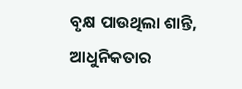ବୃକ୍ଷ ପାଉଥିଲା ଶାନ୍ତି,
ଆଧୁନିକତାର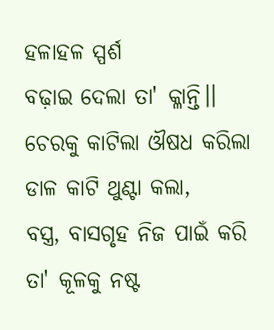ହଳାହଳ ସ୍ପର୍ଶ
ବଢ଼ାଇ ଦେଲା ତା' କ୍ଳାନ୍ତି।।
ଚେରକୁ କାଟିଲା ଔଷଧ କରିଲା
ଡାଳ କାଟି ଥୁଣ୍ଟା କଲା,
ବସ୍ତ୍ର, ବାସଗୃହ ନିଜ ପାଇଁ କରି
ତା' କୂଳକୁ ନଷ୍ଟ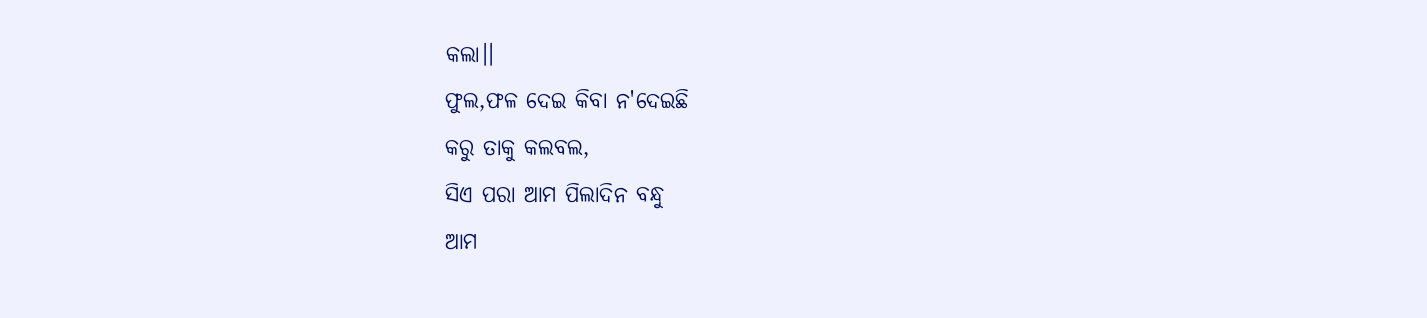କଲା।।
ଫୁଲ,ଫଳ ଦେଇ କିବା ନ'ଦେଇଛି
କରୁ ତାକୁ କଲବଲ,
ସିଏ ପରା ଆମ ପିଲାଦିନ ବନ୍ଧୁ
ଆମ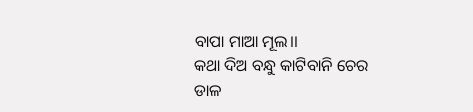ବାପା ମାଆ ମୂଲ।।
କଥା ଦିଅ ବନ୍ଧୁ କାଟିବାନି ଚେର
ଡାଳ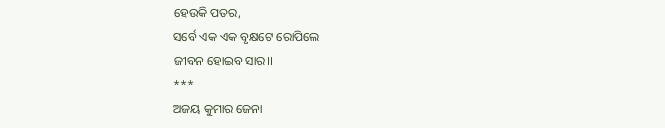ହେଉକି ପତର,
ସର୍ବେ ଏକ ଏକ ବୃକ୍ଷଟେ ରୋପିଲେ
ଜୀବନ ହୋଇବ ସାର।।
***
ଅଜୟ କୁମାର ଜେନା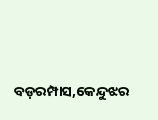ବଡ଼ରମ୍ପାସ,କେନ୍ଦୁଝର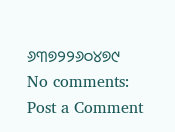୬୩୭୨୨୬୦୪୭୯
No comments:
Post a Comment